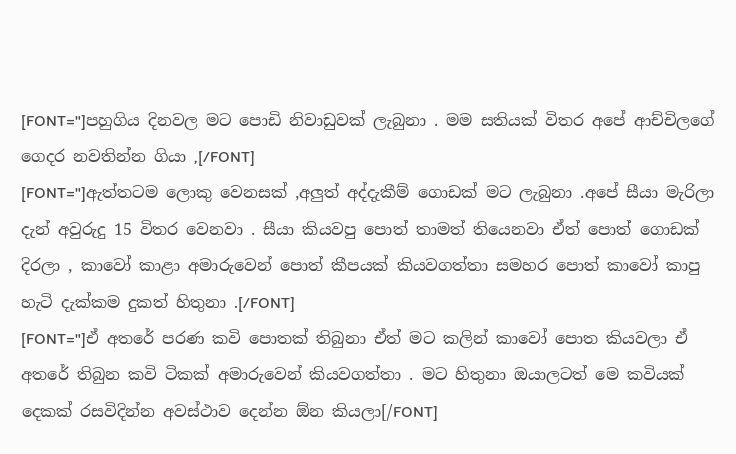[FONT="]පහුගිය දිනවල මට පොඩි නිවාඩුවක් ලැබුනා . මම සතියක් විතර අපේ ආච්චිලගේ ගෙදර නවතින්න ගියා ,[/FONT]
[FONT="]ඇත්තටම ලොකු වෙනසක් ,අලුත් අද්දැකීම් ගොඩක් මට ලැබුනා .අපේ සීයා මැරිලා දැන් අවුරුදු 15 විතර වෙනවා . සීයා කියවපු පොත් තාමත් තියෙනවා ඒත් පොත් ගොඩක් දිරලා , කාවෝ කාළා අමාරුවෙන් පොත් කීපයක් කියවගත්තා සමහර පොත් කාවෝ කාපු හැටි දැක්කම දුකත් හිතුනා .[/FONT]
[FONT="]ඒ අතරේ පරණ කවි පොතක් තිබුනා ඒත් මට කලින් කාවෝ පොත කියවලා ඒ අතරේ තිබුන කවි ටිකක් අමාරුවෙන් කියවගත්තා . මට හිතුනා ඔයාලටත් මෙ කවියක් දෙකක් රසවිදින්න අවස්ථාව දෙන්න ඕන කියලා[/FONT]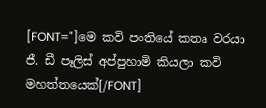[FONT="]මෙ කවි පංතියේ කතෘ වරයා ජී. ඩී පෑලිස් අප්පුහාමි කියලා කවි මහත්තයෙක්[/FONT]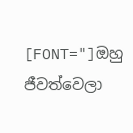[FONT="]ඔහු ජීවත්වෙලා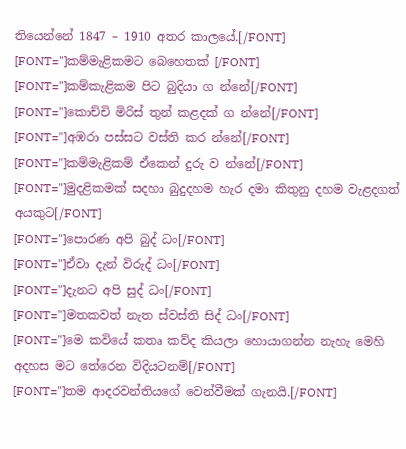තියෙන්නේ 1847 – 1910 අතර කාලයේ.[/FONT]
[FONT="]කම්මැළිකමට බෙහෙතක් [/FONT]
[FONT="]කම්කැළිකම පිට බුදියා ග න්නේ[/FONT]
[FONT="]කොච්චි මිරිස් තුන් කළදක් ග න්නේ[/FONT]
[FONT="]අඹරා පස්සට වස්ති කර න්නේ[/FONT]
[FONT="]කම්මැළිකම් ඒකෙන් දුරු ව න්නේ[/FONT]
[FONT="]මුදළිකමක් සදහා බුදුදහම හැර දමා කිතුනු දහම වැළදගත් අයකුට[/FONT]
[FONT="]පොරණ අපි බුද් ධං[/FONT]
[FONT="]ඒවා දැන් විරුද් ධං[/FONT]
[FONT="]දැනට අපි සුද් ධං[/FONT]
[FONT="]මතකවත් නැත ස්වස්ති සිද් ධං[/FONT]
[FONT="]මෙ කවියේ කතෘ කව්ද කියලා හොයාගන්න නැහැ මෙහි අදහස මට තේරෙන විදියටනම්[/FONT]
[FONT="]තම ආදරවන්තියගේ වෙන්වීමක් ගැනයි.[/FONT]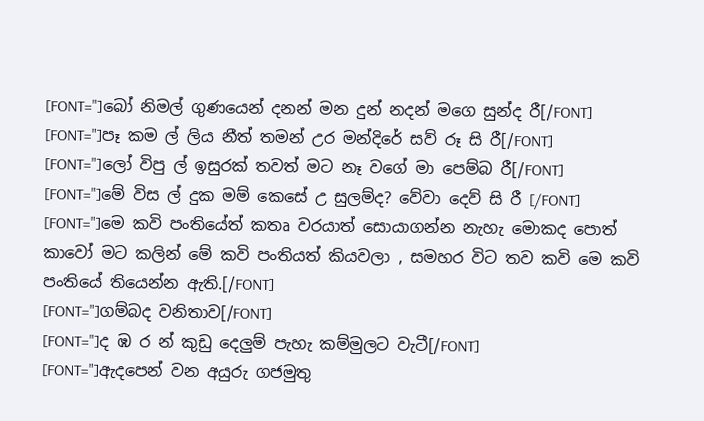[FONT="]බෝ නිමල් ගුණයෙන් දනන් මන දුන් නදන් මගෙ සුන්ද රී[/FONT]
[FONT="]පෑ කම ල් ලිය නීත් තමන් උර මන්දිරේ සව් රූ සි රී[/FONT]
[FONT="]ලෝ විපු ල් ඉසුරක් තවත් මට නෑ වගේ මා පෙම්බ රී[/FONT]
[FONT="]මේ විස ල් දුක මම් කෙසේ උ සුලම්ද? වේවා දෙව් සි රී [/FONT]
[FONT="]මෙ කවි පංතියේත් කතෘ වරයාත් සොයාගන්න නැහැ මොකද පොත් කාවෝ මට කලින් මේ කවි පංතියත් කියවලා , සමහර විට තව කවි මෙ කවි පංතියේ තියෙන්න ඇති.[/FONT]
[FONT="]ගම්බද වනිතාව[/FONT]
[FONT="]ද ඹ ර න් කුඩු දෙලුම් පැහැ කම්මුලට වැටී[/FONT]
[FONT="]ඇදපෙන් වන අයුරු ගජමුතු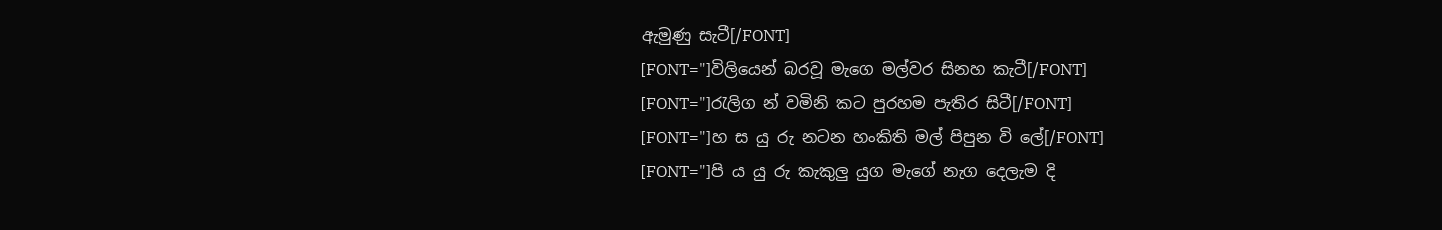ඇමුණු සැටී[/FONT]
[FONT="]විලියෙන් බරවූ මැගෙ මල්වර සිනහ කැටී[/FONT]
[FONT="]රැලිග න් වමිනි කට පුරහම පැතිර සිටී[/FONT]
[FONT="]හ ස යු රු නටන හංකිති මල් පිපුන වි ලේ[/FONT]
[FONT="]පි ය යු රු කැකුලු යුග මැගේ නැග දෙලැම දි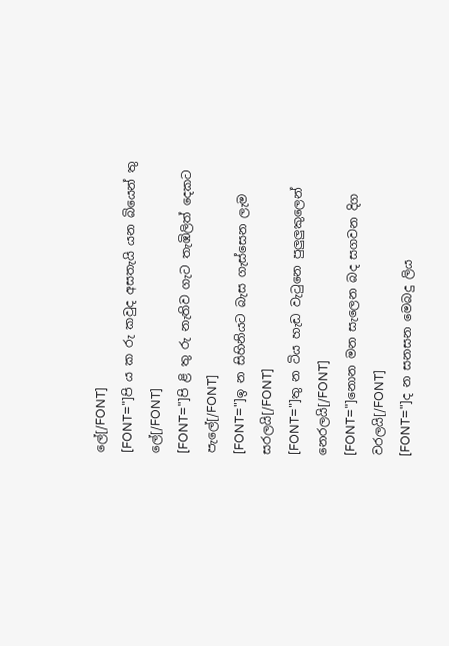ලේ[/FONT]
[FONT="]පි ය ක රු කවුද අසතැයි යන බියෙන් තු ලේ[/FONT]
[FONT="]පි ළි තු රු නැතිව ගැට තැඹිලිත් දෙකට පැලේ[/FONT]
[FONT="]ඉ න සිහිනියට බැස ගැස්සෙන ලැම සරලයි[/FONT]
[FONT="]තු න ටිය හැඩ වැටුනෙ පුලුලුකුලෙන් නෙරලයි[/FONT]
[FONT="]නොන මන සැලෙන බද සගවන දිග වරලයි[/FONT]
[FONT="]ද න සනසන මෙබදු ලිය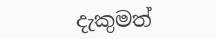දැකුමත්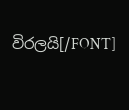විරලයි[/FONT]